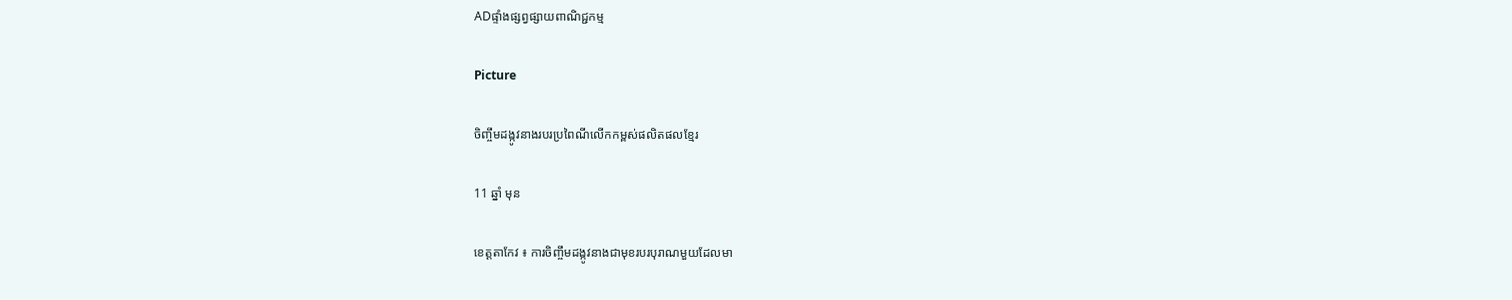ADផ្ទាំងផ្សព្វផ្សាយពាណិជ្ជកម្ម

Picture

ចិញ្ចឹមដង្កូវនាងរបរប្រពៃណីលើកកម្ពស់ផលិតផលខ្មែរ

11 ឆ្នាំ មុន

ខេត្តតាកែវ ៖ ការចិញ្ចឹមដង្កូវនាងជាមុខរបរបុរាណមួយដែលមា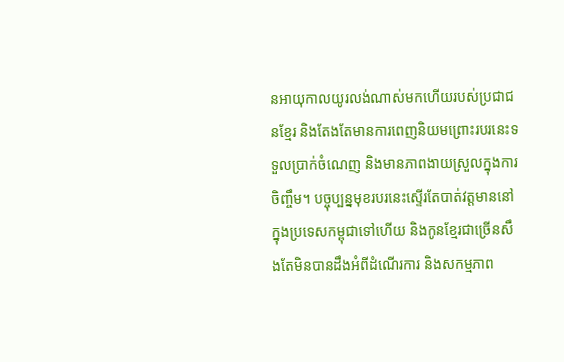នអាយុកាលយូរលង់ណាស់មកហើយរបស់ប្រជាជនខ្មែរ និងតែងតែមានការពេញនិយមព្រោះរបរនេះទទួលប្រាក់ចំណេញ និងមានភាពងាយស្រួលក្នុងការចិញ្ចឹម។ បច្ចុប្បន្នមុខរបរនេះស្ទើរតែបាត់វត្តមាននៅក្នុងប្រទេសកម្ពុជាទៅហើយ និងកូនខ្មែរជាច្រើនសឹងតែមិនបានដឹងអំពីដំណើរការ និងសកម្មភាព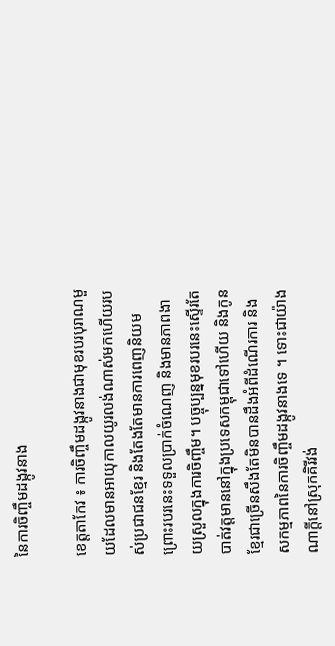នៃការចិញ្ចឹមដង្កូវនាង

ខេត្តតាកែវ ៖ ការចិញ្ចឹមដង្កូវនាងជាមុខរបរបុរាណមួយដែលមានអាយុកាលយូរលង់ណាស់មកហើយរបស់ប្រជាជនខ្មែរ និងតែងតែមានការពេញនិយមព្រោះរបរនេះទទួលប្រាក់ចំណេញ និងមានភាពងាយស្រួលក្នុងការចិញ្ចឹម។ បច្ចុប្បន្នមុខរបរនេះស្ទើរតែបាត់វត្តមាននៅក្នុងប្រទេសកម្ពុជាទៅហើយ និងកូនខ្មែរជាច្រើនសឹងតែមិនបានដឹងអំពីដំណើរការ និងសកម្មភាពនៃការចិញ្ចឹមដង្កូវនាងទេ ។ ទោះជាយ៉ាងណាក្តីនៅស្រុកគិរីវង់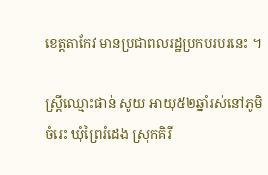ខេត្តតាកែវ មានប្រជាពលរដ្ឋប្រកបរបរនេះ ។

ស្ត្រីឈ្មោះផាន់ សូយ អាយុ៥២ឆ្នាំរស់នៅភូមិចំរេះ ឃុំព្រៃរំដេង ស្រុកគិរី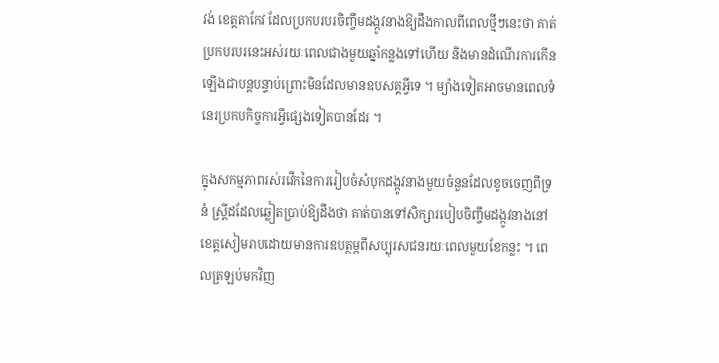វង់ ខេត្តតាកែវ ដែលប្រកបរបរចិញ្ចឹមដង្កូវនាងឱ្យដឹងកាលពីពេលថ្មីៗនេះថា គាត់ប្រកបរបរនេះអស់រយៈពេលជាងមួយឆ្នាំកន្លងទៅហើយ និងមានដំណើរការកើនឡើងជាបន្តបន្ទាប់ព្រោះមិនដែលមានឧបសគ្គអ្វីទេ ។ ម្យ៉ាងទៀតអាចមានពេលទំនេរប្រកបកិច្ចការអ្វីផ្សេងទៀតបានដែរ ។

ក្នុងសកម្មភាពរស់រវើកនៃការរៀបចំសំបុកដង្កូវនាងមួយចំនួនដែលខូចចេញពីទ្រនំ ស្ត្រីដដែលឆ្លៀតប្រាប់ឱ្យដឹងថា គាត់បានទៅសិក្សារបៀបចិញ្ចឹមដង្កូវនាងនៅខេត្តសៀមរាបដោយមានការឧបត្ថម្ភពីសប្បុរសជនរយៈពេលមួយខែកន្លះ ។ ពេលត្រឡប់មកវិញ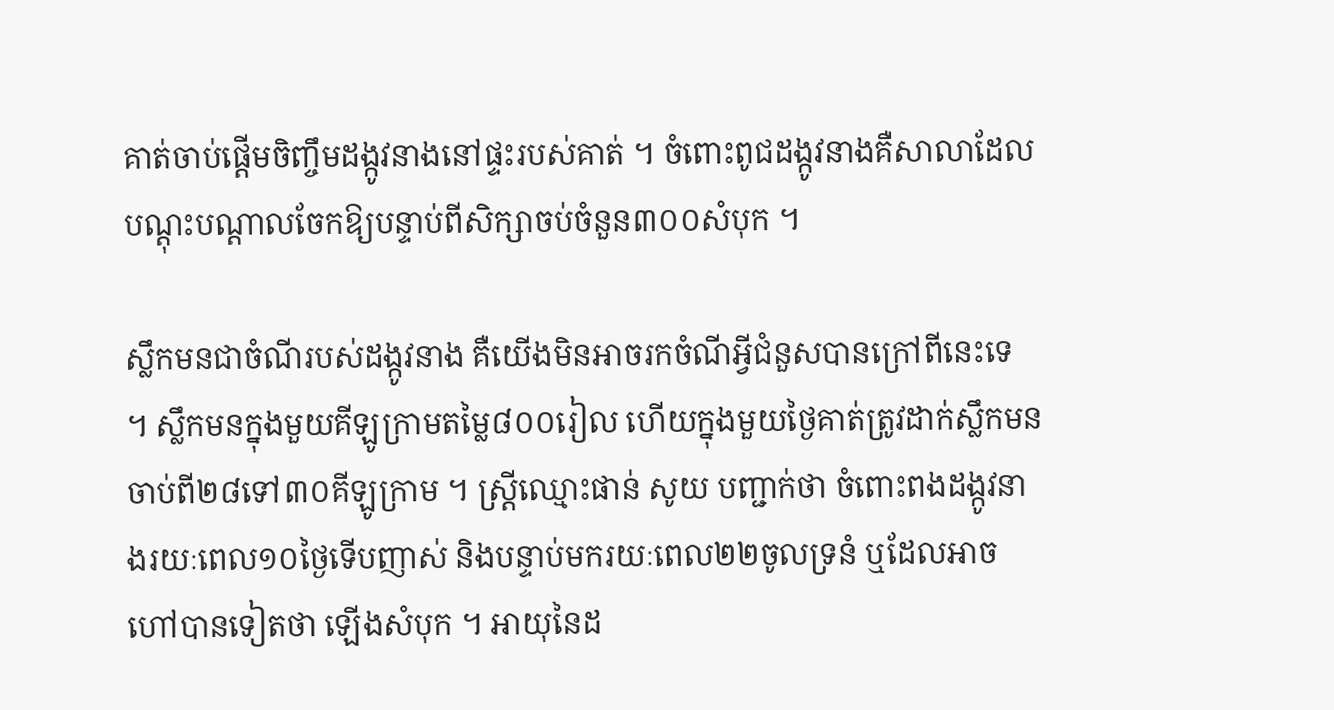គាត់ចាប់ផ្តើមចិញ្ចឹមដង្កូវនាងនៅផ្ទះរបស់គាត់ ។ ចំពោះពូជដង្កូវនាងគឺសាលាដែលបណ្តុះបណ្តាលចែកឱ្យបន្ទាប់ពីសិក្សាចប់ចំនួន៣០០សំបុក ។

ស្លឹកមនជាចំណីរបស់ដង្កូវនាង គឺយើងមិនអាចរកចំណីអ្វីជំនួសបានក្រៅពីនេះទេ ។ ស្លឹកមនក្នុងមួយគីឡូក្រាមតម្លៃ៨០០រៀល ហើយក្នុងមួយថ្ងៃគាត់ត្រូវដាក់ស្លឹកមនចាប់ពី២៨ទៅ៣០គីឡូក្រាម ។ ស្ត្រីឈ្មោះផាន់ សូយ បញ្ជាក់ថា ចំពោះពងដង្កូវនាងរយៈពេល១០ថ្ងៃទើបញាស់ និងបន្ទាប់មករយៈពេល២២ចូលទ្រនំ ឬដែលអាចហៅបានទៀតថា ឡើងសំបុក ។ អាយុនៃដ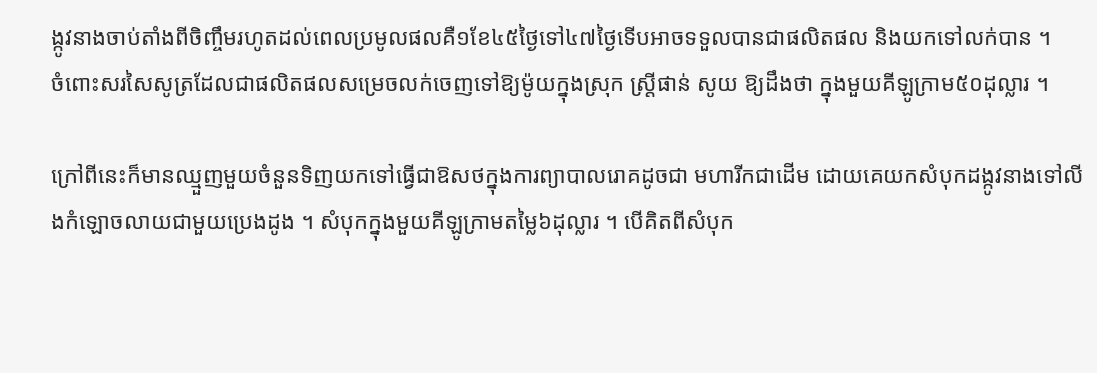ង្កូវនាងចាប់តាំងពីចិញ្ចឹមរហូតដល់ពេលប្រមូលផលគឺ១ខែ៤៥ថ្ងៃទៅ៤៧ថ្ងៃទើបអាចទទួលបានជាផលិតផល និងយកទៅលក់បាន ។
ចំពោះសរសៃសូត្រដែលជាផលិតផលសម្រេចលក់ចេញទៅឱ្យម៉ូយក្នុងស្រុក ស្ត្រីផាន់ សូយ ឱ្យដឹងថា ក្នុងមួយគីឡូក្រាម៥០ដុល្លារ ។

ក្រៅពីនេះក៏មានឈ្មួញមួយចំនួនទិញយកទៅធ្វើជាឱសថក្នុងការព្យាបាលរោគដូចជា មហារីកជាដើម ដោយគេយកសំបុកដង្កូវនាងទៅលីងកំឡោចលាយជាមួយប្រេងដូង ។ សំបុកក្នុងមួយគីឡូក្រាមតម្លៃ៦ដុល្លារ ។ បើគិតពីសំបុក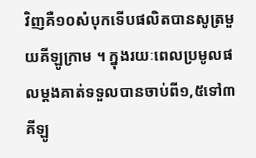វិញគឺ១០សំបុកទើបផលិតបានសូត្រមួយគីឡូក្រាម ។ ក្នុងរយៈពេលប្រមូលផលម្តងគាត់ទទួលបានចាប់ពី១,៥ទៅ៣គីឡូ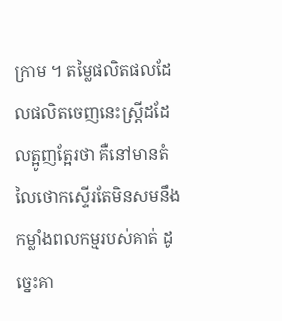ក្រាម ។ តម្លៃផលិតផលដែលផលិតចេញនេះស្ត្រីដដែលត្អូញត្អែរថា គឺនៅមានតំលៃថោកស្ទើរតែមិនសមនឹងកម្លាំងពលកម្មរបស់គាត់ ដូច្នេះគា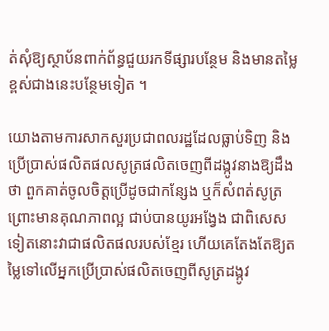ត់សុំឱ្យស្ថាប័នពាក់ព័ន្ធជួយរកទីផ្សារបន្ថែម និងមានតម្លៃខ្ពស់ជាងនេះបន្ថែមទៀត ។

យោងតាមការសាកសួរប្រជាពលរដ្ឋដែលធ្លាប់ទិញ និងប្រើប្រាស់ផលិតផលសូត្រផលិតចេញពីដង្កូវនាងឱ្យដឹងថា ពួកគាត់ចូលចិត្តប្រើដូចជាកន្សែង ឬក៏សំពត់សូត្រ ព្រោះមានគុណភាពល្អ ជាប់បានយូរអង្វែង ជាពិសេសទៀតនោះវាជាផលិតផលរបស់ខ្មែរ ហើយគេតែងតែឱ្យតម្លៃទៅលើអ្នកប្រើប្រាស់ផលិតចេញពីសូត្រដង្កូវ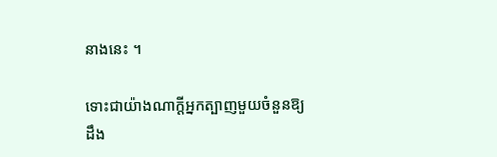នាងនេះ ។

ទោះជាយ៉ាងណាក្តីអ្នកត្បាញមួយចំនួនឱ្យដឹង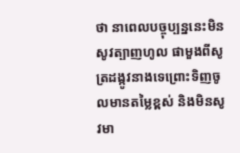ថា នាពេលបច្ចុប្បន្ននេះមិនសូវត្បាញហូល ផាមួងពីសូត្រដង្កូវនាងទេព្រោះទិញចូលមានតម្លៃខ្ពស់ និងមិនសូវមា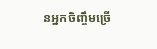នអ្នកចិញ្ចឹមច្រើ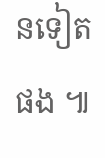នទៀតផង ៕